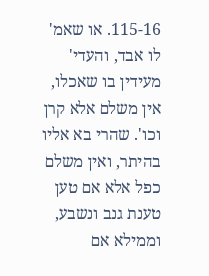115-16. או שאמ' לו אבד, והעדי' מעידין בו שאכלו, אין משלם אלא קרן וכו'. שהרי בא אליו בהיתר, ואין משלם כפל אלא אם טען טענת גנב ונשבע, וממילא אם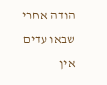הודה אחרי שבאו עדים אין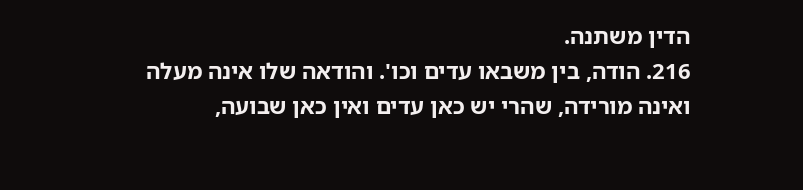הדין משתנה.
216. הודה, בין משבאו עדים וכו'. והודאה שלו אינה מעלה ואינה מורידה, שהרי יש כאן עדים ואין כאן שבועה,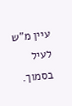עיין מ"ש לעיל בסמוך.